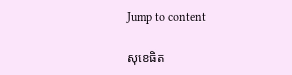Jump to content

សុខេធិត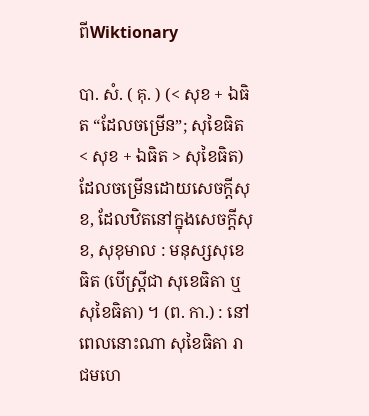ពីWiktionary

បា. សំ. ( គុ. ) (< សុខ + ឯធិត “ដែលចម្រើន”; សុខៃធិត < សុខ + ឯធិត > សុខៃធិត) ដែលចម្រើនដោយសេចក្ដីសុខ, ដែលឋិតនៅក្នុងសេចក្ដីសុខ, សុខុមាល : មនុស្សសុខេធិត (បើស្ត្រីជា សុខេធិតា ឬ សុខៃធិតា) ។ (ព. កា.) : នៅពេលនោះណា សុខៃធិតា រាជមហេ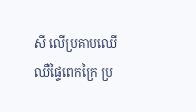សី លើប្រគាបឈើ ឈឺផ្ទៃពេកក្រៃ ប្រ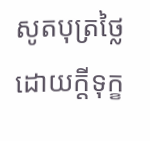សូតបុត្រថ្លៃ ដោយក្តីទុក្ខ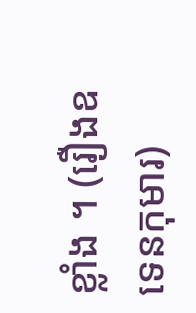ខ្លាំង ។ (រឿងឧទេនកុមារ)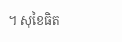។ សុខៃធិត